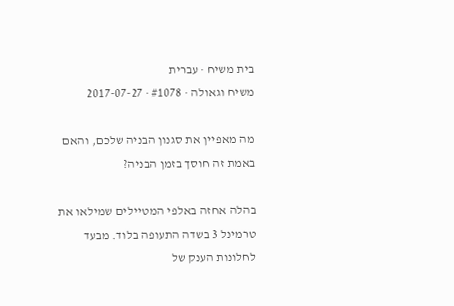בית משיח · עברית
משיח וגאולה · #1078 · 2017-07-27

מה מאפיין את סגנון הבניה שלכם, והאם באמת זה חוסך בזמן הבניה?

בהלה אחזה באלפי המטיילים שמילאו את טרמינל 3 בשדה התעופה בלוד. מבעד לחלונות הענק של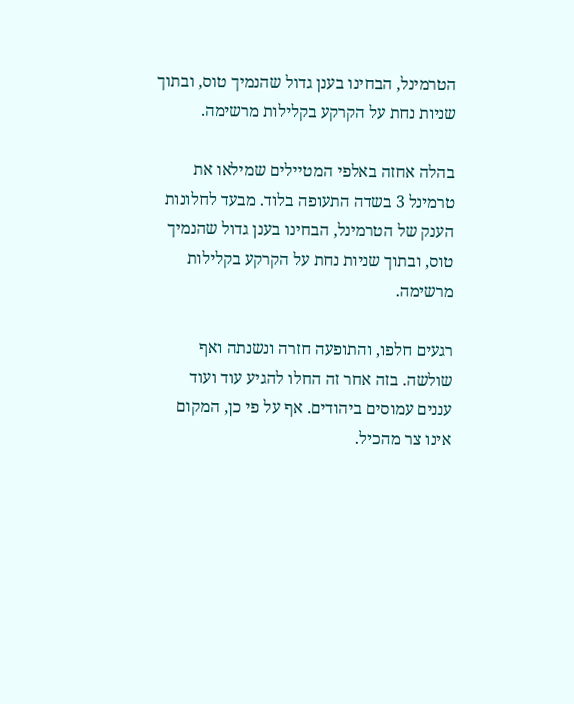הטרמינל, הבחינו בענן גדול שהנמיך טוס, ובתוך שניות נחת על הקרקע בקלילות מרשימה.

בהלה אחזה באלפי המטיילים שמילאו את טרמינל 3 בשדה התעופה בלוד. מבעד לחלונות הענק של הטרמינל, הבחינו בענן גדול שהנמיך טוס, ובתוך שניות נחת על הקרקע בקלילות מרשימה.

רגעים חלפו, והתופעה חזרה ונשנתה ואף שולשה. בזה אחר זה החלו להגיע עוד ועוד עננים עמוסים ביהודים. אף על פי כן, המקום אינו צר מהכיל.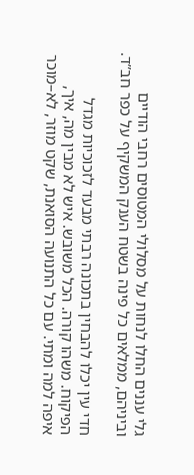גלי עננים החלו לנחות על מסלולי המטוסים רחבי הודיים וביניהם, ממלאים כל פינה בשטח הענק המשקיף על כפר חב”ד.

חדי עין יכלו להבחין בתכונה רבתי מבעד לזכוכיות מגדל הפיקוח. משהו קורה. הכל משובש. איש לא מבין מה, איך, איפה למה ומתי. עם כל התנועה הסואנת, שקט מוזר, לא–מוכר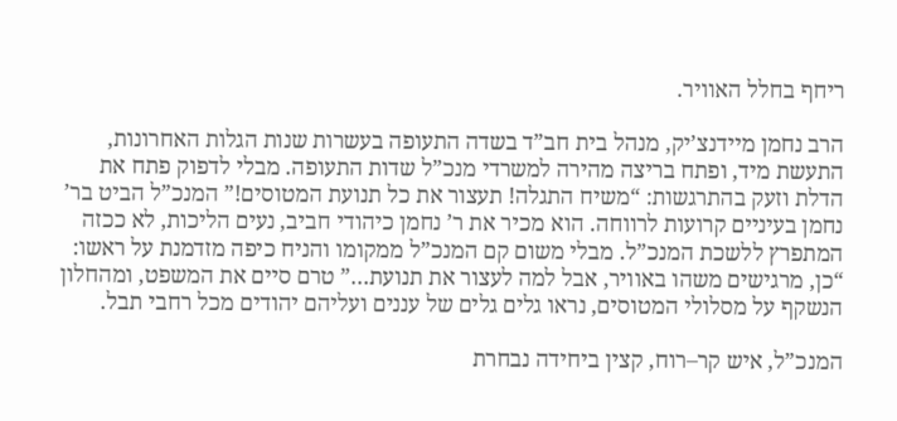ריחף בחלל האוויר.

הרב נחמן מיידנצ’יק, מנהל בית חב”ד בשדה התעופה בעשרות שנות הגלות האחרונות, התעשת מיד, ופתח בריצה מהירה למשרדי מנכ”ל שדות התעופה. מבלי לדפוק פתח את הדלת וזעק בהתרגשות: “משיח התגלה! תעצור את כל תנועת המטוסים!” המנכ”ל הביט בר’ נחמן בעיניים קרועות לרווחה. הוא מכיר את ר’ נחמן כיהודי חביב, נעים הליכות, לא ככזה המתפרץ ללשכת המנכ”ל. מבלי משום קם המנכ”ל ממקומו והניח כיפה מזדמנת על ראשו: “כן, מרגישים משהו באוויר, אבל למה לעצור את תנועת…” טרם סיים את המשפט, ומהחלון הנשקף על מסלולי המטוסים, נראו גלים גלים של עננים ועליהם יהודים מכל רחבי תבל.

המנכ”ל, איש קר–רוח, קצין ביחידה נבחרת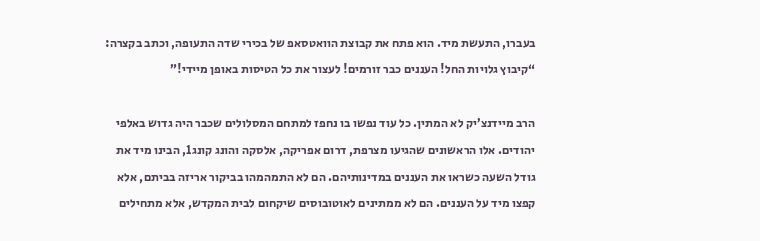בעברו, התעשת מיד. הוא פתח את קבוצת הוואטסאפ של בכירי שדה התעופה, וכתב בקצרה: “קיבוץ גלויות החל! העננים כבר זורמים! לעצור את כל הטיסות באופן מיידי!”

הרב מיידנצ’יק לא המתין. כל עוד נפשו בו נחפז למתחם המסלולים שכבר היה גדוש באלפי יהודים. אלו הראשונים שהגיעו מצרפת, דרום אפריקה, אלסקה והונג קונג1, הבינו מיד את גודל השעה כשראו את העננים במדינותיהם. הם לא התמהמהו בביקור אריזה בביתם, אלא קפצו מיד על העננים. הם לא ממתינים לאוטובוסים שיקחום לבית המקדש, אלא מתחילים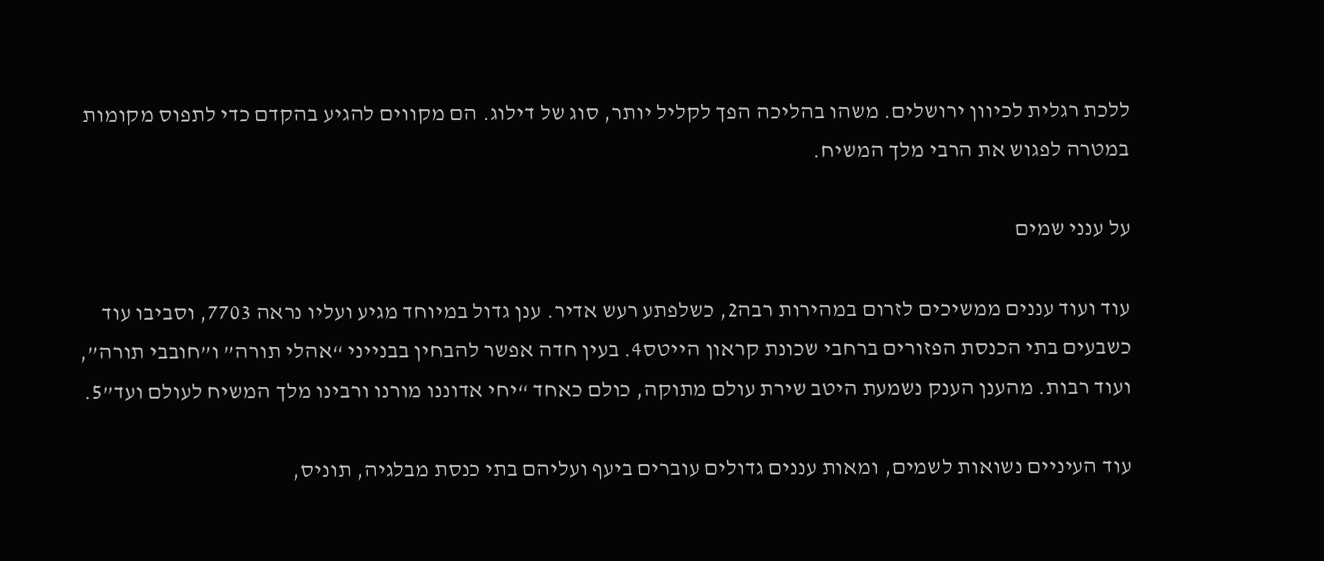ללכת רגלית לכיוון ירושלים. משהו בהליכה הפך לקליל יותר, סוג של דילוג. הם מקווים להגיע בהקדם כדי לתפוס מקומות במטרה לפגוש את הרבי מלך המשיח.

על ענני שמים

עוד ועוד עננים ממשיכים לזרום במהירות רבה2, כשלפתע רעש אדיר. ענן גדול במיוחד מגיע ועליו נראה 7703, וסביבו עוד כשבעים בתי הכנסת הפזורים ברחבי שכונת קראון הייטס4. בעין חדה אפשר להבחין בבנייני “אהלי תורה” ו”חובבי תורה”, ועוד רבות. מהענן הענק נשמעת היטב שירת עולם מתוקה, כולם כאחד “יחי אדוננו מורנו ורבינו מלך המשיח לעולם ועד”5.

עוד העיניים נשואות לשמים, ומאות עננים גדולים עוברים ביעף ועליהם בתי כנסת מבלגיה, תוניס,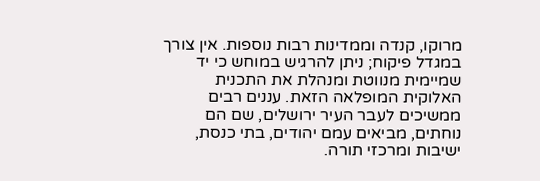מרוקו, קנדה וממדינות רבות נוספות. אין צורך במגדל פיקוח; ניתן להרגיש במוחש כי יד שמיימית מנווטת ומנהלת את התכנית האלוקית המופלאה הזאת. עננים רבים ממשיכים לעבר העיר ירושלים, שם הם נוחתים, מביאים עמם יהודים, בתי כנסת, ישיבות ומרכזי תורה.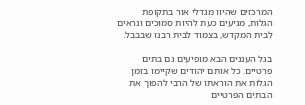המרכזים שהיוו מגדלי אור בתקופת הגלות, מגיעים כעת להיות סמוכים ונראים לבית המקדש, בצמוד לבית רבנו שבבבל.

בגל העננים הבא מופיעים גם בתים פרטיים. כל אותם יהודים שקיימו בזמן הגלות את הוראתו של הרבי להפוך את הבתים הפרטיים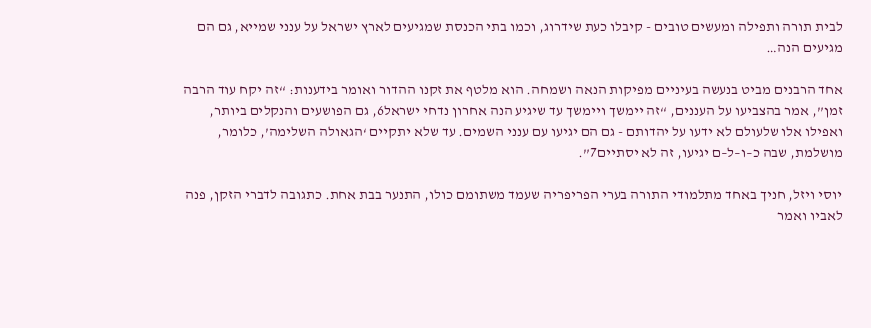לבית תורה ותפילה ומעשים טובים - קיבלו כעת שידרוג, וכמו בתי הכנסת שמגיעים לארץ ישראל על ענני שמייא, גם הם מגיעים הנה…

אחד הרבנים מביט בנעשה בעיניים מפיקות הנאה ושמחה. הוא מלטף את זקנו ההדור ואומר בידענות: “זה יקח עוד הרבה זמן”, אמר בהצביעו על העננים, “זה יימשך ויימשך עד שיגיע הנה אחרון נדחי ישראל6, גם הפושעים והנקלים ביותר, ואפילו אלו שלעולם לא ידעו על יהדותם - גם הם יגיעו עם ענני השמים. עד שלא יתקיים ‘הגאולה השלימה’, כלומר, מושלמת, שבה כ–ו–ל–ם יגיעו, זה לא יסתיים7”.

יוסי ויזל, חניך באחד מתלמודי התורה בערי הפריפריה שעמד משתומם כולו, התנער בבת אחת. כתגובה לדברי הזקן, פנה לאביו ואמר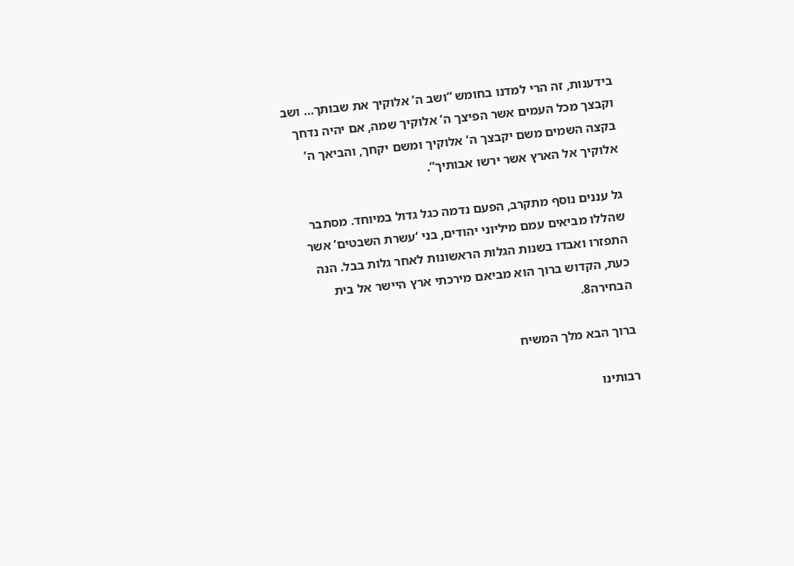בידענות, זה הרי למדנו בחומש “ושב ה’ אלוקיך את שבותך… ושב וקבצך מכל העמים אשר הפיצך ה’ אלוקיך שמה, אם יהיה נדחך בקצה השמים משם יקבצך ה’ אלוקיך ומשם יקחך, והביאך ה’ אלוקיך אל הארץ אשר ירשו אבותיך”.

גל עננים נוסף מתקרב, הפעם נדמה כגל גדול במיוחד. מסתבר שהללו מביאים עמם מיליוני יהודים, בני ‘עשרת השבטים’ אשר התפזרו ואבדו בשנות הגלות הראשונות לאחר גלות בבל. הנה כעת, הקדוש ברוך הוא מביאם מירכתי ארץ היישר אל בית הבחירה8.

ברוך הבא מלך המשיח

רבותינו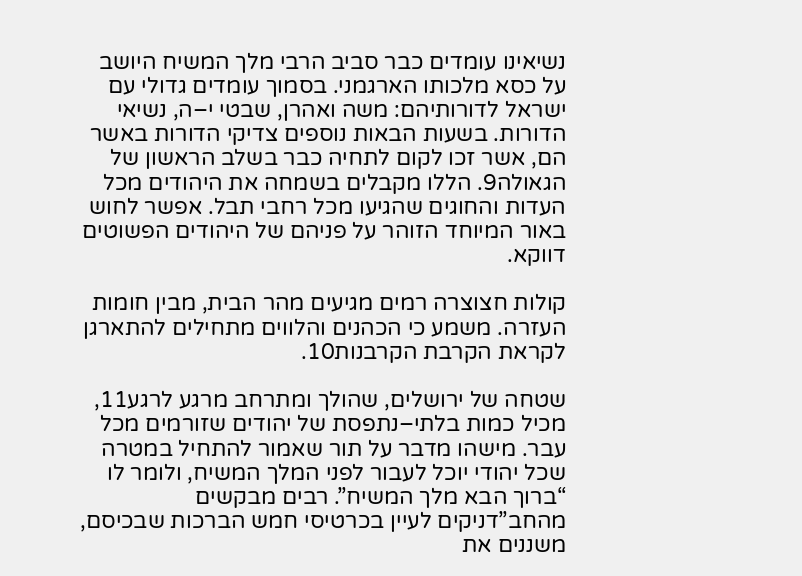נשיאינו עומדים כבר סביב הרבי מלך המשיח היושב על כסא מלכותו הארגמני. בסמוך עומדים גדולי עם ישראל לדורותיהם: משה ואהרן, שבטי י–ה, נשיאי הדורות. בשעות הבאות נוספים צדיקי הדורות באשר הם, אשר זכו לקום לתחיה כבר בשלב הראשון של הגאולה9. הללו מקבלים בשמחה את היהודים מכל העדות והחוגים שהגיעו מכל רחבי תבל. אפשר לחוש באור המיוחד הזוהר על פניהם של היהודים הפשוטים דווקא.

קולות חצוצרה רמים מגיעים מהר הבית, מבין חומות העזרה. משמע כי הכהנים והלווים מתחילים להתארגן לקראת הקרבת הקרבנות10.

שטחה של ירושלים, שהולך ומתרחב מרגע לרגע11, מכיל כמות בלתי–נתפסת של יהודים שזורמים מכל עבר. מישהו מדבר על תור שאמור להתחיל במטרה שכל יהודי יוכל לעבור לפני המלך המשיח, ולומר לו “ברוך הבא מלך המשיח”. רבים מבקשים מהחב”דניקים לעיין בכרטיסי חמש הברכות שבכיסם, משננים את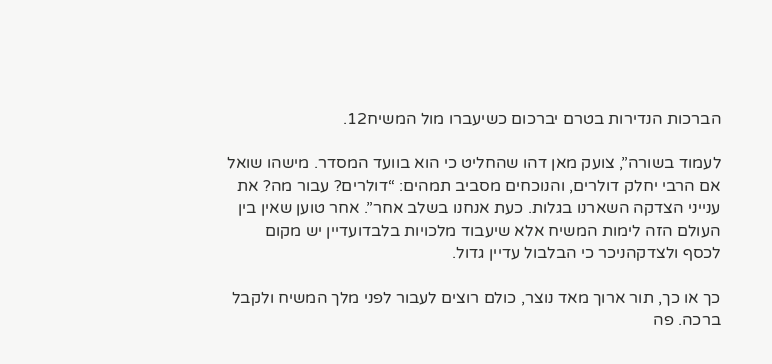הברכות הנדירות בטרם יברכום כשיעברו מול המשיח12.

לעמוד בשורה”, צועק מאן דהו שהחליט כי הוא בוועד המסדר. מישהו שואל אם הרבי יחלק דולרים, והנוכחים מסביב תמהים: “דולרים? עבור מה? את ענייני הצדקה השארנו בגלות. כעת אנחנו בשלב אחר”. אחר טוען שאין בין העולם הזה לימות המשיח אלא שיעבוד מלכויות בלבדועדיין יש מקום לכסף ולצדקהניכר כי הבלבול עדיין גדול.

כך או כך, תור ארוך מאד נוצר, כולם רוצים לעבור לפני מלך המשיח ולקבל ברכה. פה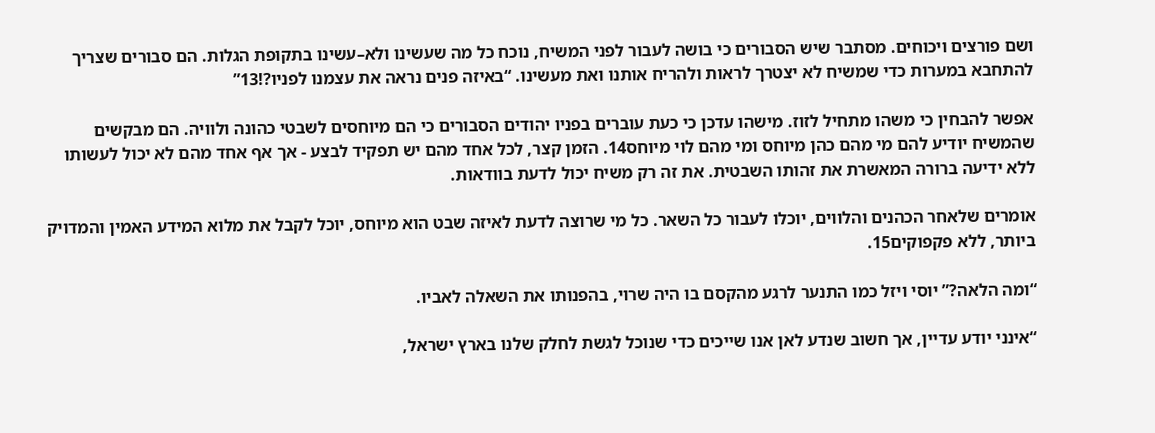ושם פורצים ויכוחים. מסתבר שיש הסבורים כי בושה לעבור לפני המשיח, נוכח כל מה שעשינו ולא–עשינו בתקופת הגלות. הם סבורים שצריך להתחבא במערות כדי שמשיח לא יצטרך לראות ולהריח אותנו ואת מעשינו. “באיזה פנים נראה את עצמנו לפניו?!13”

אפשר להבחין כי משהו מתחיל לזוז. מישהו עדכן כי כעת עוברים בפניו יהודים הסבורים כי הם מיוחסים לשבטי כהונה ולוויה. הם מבקשים שהמשיח יודיע להם מי מהם כהן מיוחס ומי מהם לוי מיוחס14. הזמן קצר, לכל אחד מהם יש תפקיד לבצע - אך אף אחד מהם לא יכול לעשותו ללא ידיעה ברורה המאשרת את זהותו השבטית. את זה רק משיח יכול לדעת בוודאות.

אומרים שלאחר הכהנים והלווים, יוכלו לעבור כל השאר. כל מי שרוצה לדעת לאיזה שבט הוא מיוחס, יוכל לקבל את מלוא המידע האמין והמדויק ביותר, ללא פקפוקים15.

“ומה הלאה?” יוסי ויזל כמו התנער לרגע מהקסם בו היה שרוי, בהפנותו את השאלה לאביו.

“אינני יודע עדיין, אך חשוב שנדע לאן אנו שייכים כדי שנוכל לגשת לחלק שלנו בארץ ישראל,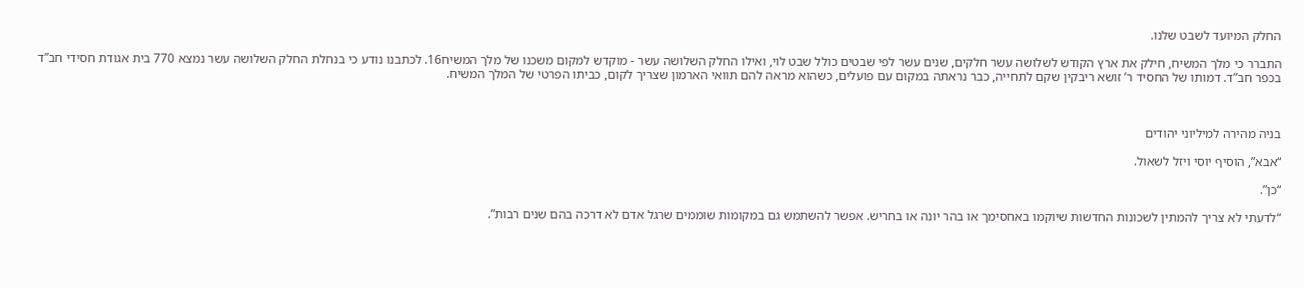החלק המיועד לשבט שלנו.

התברר כי מלך המשיח, חילק את ארץ הקודש לשלושה עשר חלקים, שנים עשר לפי שבטים כולל שבט לוי, ואילו החלק השלושה עשר - מוקדש למקום משכנו של מלך המשיח16. לכתבנו נודע כי בנחלת החלק השלושה עשר נמצא 770 בית אגודת חסידי חב”ד בכפר חב”ד. דמותו של החסיד ר’ זושא ריבקין שקם לתחייה, כבר נראתה במקום עם פועלים, כשהוא מראה להם תוואי הארמון שצריך לקום, כביתו הפרטי של המלך המשיח.



בניה מהירה למיליוני יהודים

“אבא”, הוסיף יוסי ויזל לשאול.

“כן”.

“לדעתי לא צריך להמתין לשכונות החדשות שיוקמו באחסימך או בהר יונה או בחריש. אפשר להשתמש גם במקומות שוממים שרגל אדם לא דרכה בהם שנים רבות”.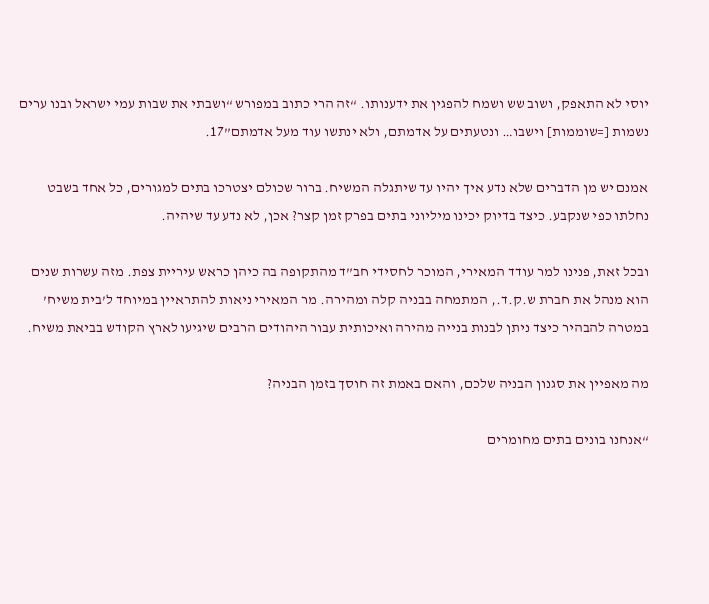יוסי לא התאפק, ושוב שש ושמח להפגין את ידענותו. “זה הרי כתוב במפורש “ושבתי את שבות עמי ישראל ובנו ערים נשמות [=שוממות] וישבו… ונטעתים על אדמתם, ולא ינתשו עוד מעל אדמתם”17.

אמנם יש מן הדברים שלא נדע איך יהיו עד שיתגלה המשיח. ברור שכולם יצטרכו בתים למגורים, כל אחד בשבט נחלתו כפי שנקבע. כיצד בדיוק יכינו מיליוני בתים בפרק זמן קצר? אכן, לא נדע עד שיהיה.

ובכל זאת, פנינו למר עודד המאירי, המוכר לחסידי חב”ד מהתקופה בה כיהן כראש עיריית צפת. מזה עשרות שנים הוא מנהל את חברת ש.ק.ד., המתמחה בבניה קלה ומהירה. מר המאירי ניאות להתראיין במיוחד ל’בית משיח’ במטרה להבהיר כיצד ניתן לבנות בנייה מהירה ואיכותית עבור היהודים הרבים שיגיעו לארץ הקודש בביאת משיח.

מה מאפיין את סגנון הבניה שלכם, והאם באמת זה חוסך בזמן הבניה?

“אנחנו בונים בתים מחומרים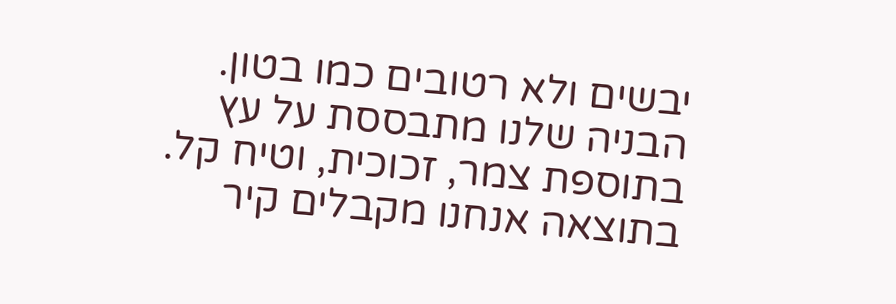יבשים ולא רטובים כמו בטון. הבניה שלנו מתבססת על עץ בתוספת צמר, זכוכית, וטיח קל. בתוצאה אנחנו מקבלים קיר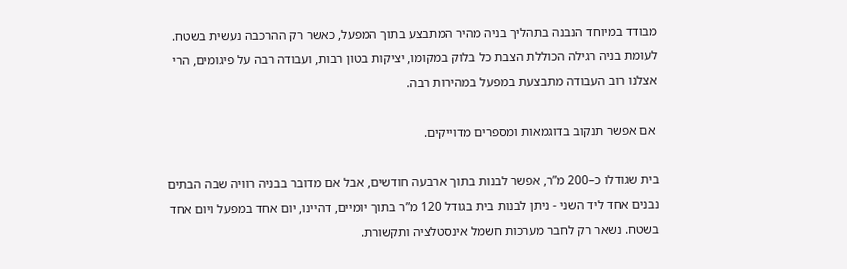מבודד במיוחד הנבנה בתהליך בניה מהיר המתבצע בתוך המפעל, כאשר רק ההרכבה נעשית בשטח. לעומת בניה רגילה הכוללת הצבת כל בלוק במקומו, יציקות בטון רבות, ועבודה רבה על פיגומים, הרי אצלנו רוב העבודה מתבצעת במפעל במהירות רבה.

 אם אפשר תנקוב בדוגמאות ומספרים מדוייקים.

בית שגודלו כ–200 מ”ר, אפשר לבנות בתוך ארבעה חודשים, אבל אם מדובר בבניה רוויה שבה הבתים נבנים אחד ליד השני - ניתן לבנות בית בגודל 120 מ”ר בתוך יומיים, דהיינו, יום אחד במפעל ויום אחד בשטח. נשאר רק לחבר מערכות חשמל אינסטלציה ותקשורת.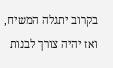בקרוב יתגלה המשיח, ואז יהיה צורך לבנות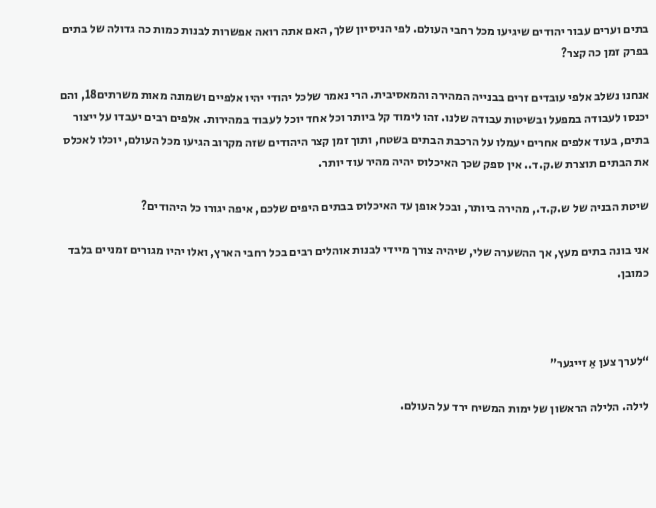בתים וערים עבור יהודים שיגיעו מכל רחבי העולם. לפי הניסיון שלך, האם אתה רואה אפשרות לבנות כמות כה גדולה של בתים בפרק זמן כה קצר?

אנחנו נשלב אלפי עובדים זרים בבנייה המהירה והמאסיבית. הרי נאמר שלכל יהודי יהיו אלפיים ושמונה מאות משרתים18, והם יכנסו לעבודה במפעל ובשיטות עבודה שלנו. זהו לימוד קל ביותר וכל אחד יוכל לעבוד במהירות. אלפים רבים יעבדו על ייצור בתים, בעוד אלפים אחרים יעמלו על הרכבת הבתים בשטח, ותוך זמן קצר היהודים שזה מקרוב הגיעו מכל העולם, יוכלו לאכלס את הבתים תוצרת ש.ק.ד.. אין ספק שכך האיכלוס יהיה מהיר עוד יותר.

שיטת הבניה של ש.ק.ד., מהירה ביותר, ובכל אופן עד האיכלוס בבתים היפים שלכם, איפה יגורו כל היהודים?

אני בונה בתים מעץ, אך ההשערה שלי, שיהיה צורך מיידי לבנות אוהלים רבים בכל רחבי הארץ, ואלו יהיו מגורים זמניים בלבד כמובן.



“לערך צען אַ זייגער”

לילה. הלילה הראשון של ימות המשיח ירד על העולם.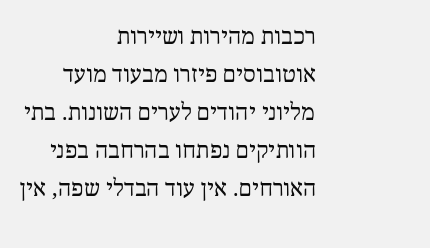רכבות מהירות ושיירות אוטובוסים פיזרו מבעוד מועד מליוני יהודים לערים השונות. בתי הוותיקים נפתחו בהרחבה בפני האורחים. אין עוד הבדלי שפה, אין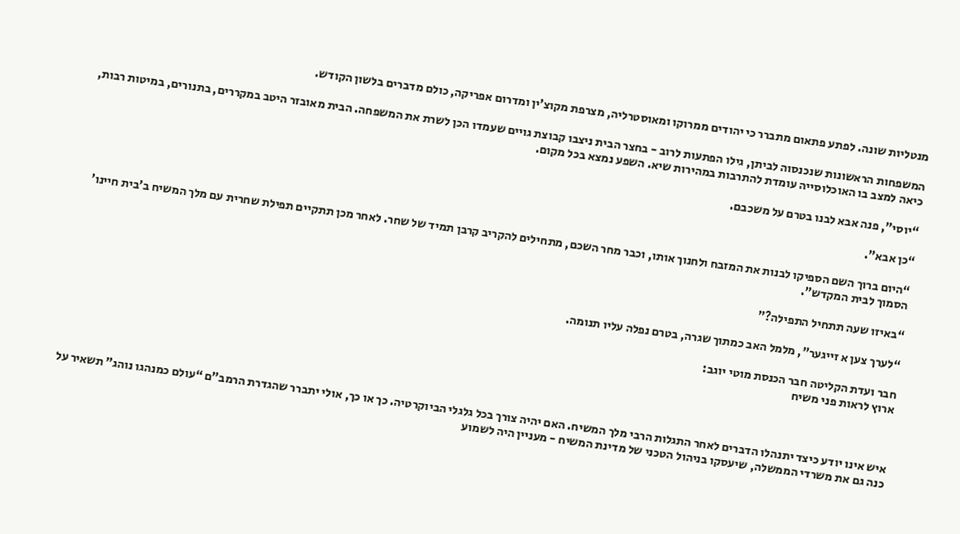מנטליות שונה. לפתע פתאום מתברר כי יהודים ממרוקו ומאוסטרליה, מצרפת מקוצ’ין ומדרום אפריקה, כולם מדברים בלשון הקודש.

המשפחות הראשונות שנכנסוה לביתן, גילו הפתעות לרוב - בחצר הבית ניצבו קבוצת גויים שעמדו הכן לשרת את המשפחה. הבית מאובזר היטב במקררים, בתנורים, במיטות רבות, כיאה למצב בו האוכלוסייה עומדת להתרבות במהירות שיא. השפע נמצא בכל מקום.

“יוסי”, פנה אבא לבנו בטרם על משכבם.

“כן אבא”.

“היום ברוך השם הספיקו לבנות את המזבח ולחנוך אותו, וכבר מחר השכם, מתחילים להקריב קרבן תמיד של שחר. לאחר מכן תתקיים תפילת שחרית עם מלך המשיח ב’בית חיינו’ הסמוך לבית המקדש”.

“באיזו שעה תתחיל התפילה?”

“לערך צען א זייגער”, מלמל האב כמתוך שגרה, בטרם נפלה עליו תנומה.

חבר ועדת הקליטה חבר הכנסת מוטי יוגב:
ארוץ לראות פני משיח



איש אינו יודע כיצד יתנהלו הדברים לאחר התגלות הרבי מלך המשיח. האם יהיה צורך בכל גלגלי הביוקרטיה. כך או כך, אולי יתברר שהגדרת הרמב”ם “עולם כמנהגו נוהג” תשאיר על כנה גם את משרדי הממשלה, שיעסקו בניהול הטכני של מדינת המשיח - מעניין היה לשמוע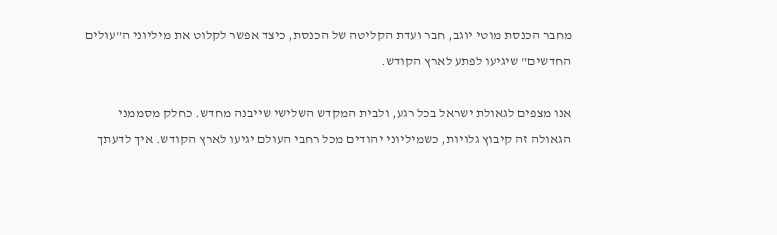מחבר הכנסת מוטי יוגב, חבר ועדת הקליטה של הכנסת, כיצד אפשר לקלוט את מיליוני ה”עולים החדשים” שיגיעו לפתע לארץ הקודש.

אנו מצפים לגאולת ישראל בכל רגע, ולבית המקדש השלישי שייבנה מחדש. כחלק מסממני הגאולה זה קיבוץ גלויות, כשמיליוני יהודים מכל רחבי העולם יגיעו לארץ הקודש. איך לדעתך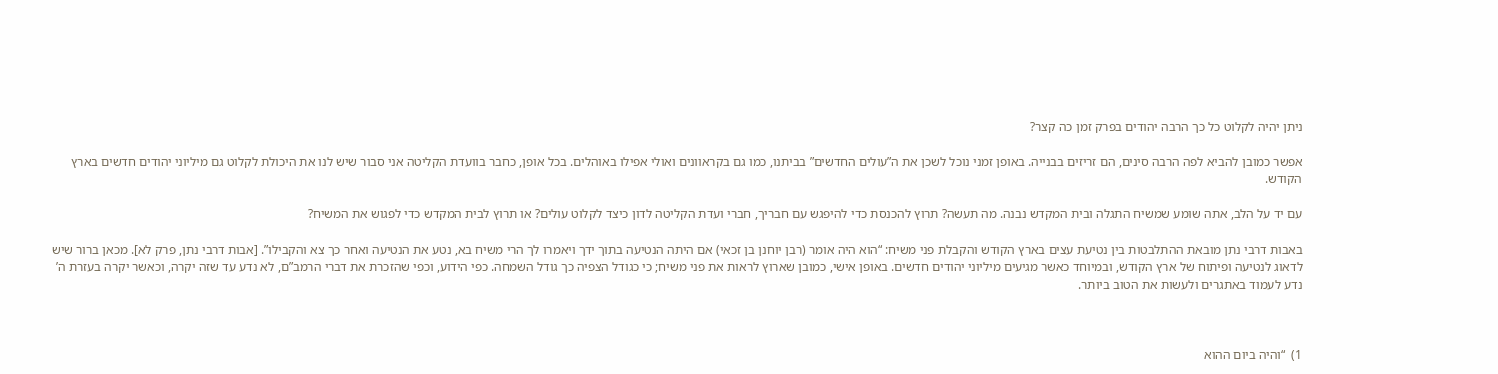ניתן יהיה לקלוט כל כך הרבה יהודים בפרק זמן כה קצר?

אפשר כמובן להביא לפה הרבה סינים, הם זריזים בבנייה. באופן זמני נוכל לשכן את ה”עולים החדשים” בביתנו, כמו גם בקראוונים ואולי אפילו באוהלים. בכל אופן, כחבר בוועדת הקליטה אני סבור שיש לנו את היכולת לקלוט גם מיליוני יהודים חדשים בארץ הקודש.

עם יד על הלב, אתה שומע שמשיח התגלה ובית המקדש נבנה. מה תעשה? תרוץ להכנסת כדי להיפגש עם חבריך, חברי ועדת הקליטה לדון כיצד לקלוט עולים? או תרוץ לבית המקדש כדי לפגוש את המשיח?

באבות דרבי נתן מובאת ההתלבטות בין נטיעת עצים בארץ הקודש והקבלת פני משיח: “הוא היה אומר (רבן יוחנן בן זכאי) אם היתה הנטיעה בתוך ידך ויאמרו לך הרי משיח בא, נטע את הנטיעה ואחר כך צא והקבילו”. [אבות דרבי נתן, פרק לא]. מכאן ברור שיש לדאוג לנטיעה ופיתוח של ארץ הקודש, ובמיוחד כאשר מגיעים מיליוני יהודים חדשים. באופן אישי, כמובן שארוץ לראות את פני משיח; כי כגודל הצפיה כך גודל השמחה. כפי הידוע, וכפי שהזכרת את דברי הרמב”ם, לא נדע עד שזה יקרה, וכאשר יקרה בעזרת ה’ נדע לעמוד באתגרים ולעשות את הטוב ביותר.



1)  “והיה ביום ההוא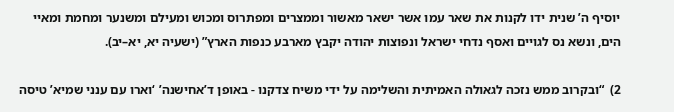יוסיף ה’ שנית ידו לקנות את שאר עמו אשר ישאר מאשור וממצרים ומפתרוס ומכוש ומעילם ומשנער ומחמת ומאיי הים, ונשא נס לגויים ואסף נדחי ישראל ונפוצות יהודה יקבץ מארבע כנפות הארץ” (ישעיה יא, יא–יב).

2)  “ובקרוב ממש נזכה לגאולה האמיתית והשלימה על ידי משיח צדקנו - באופן ד’אחישנה’ ‘וארו עם ענני שמיא’ טיסה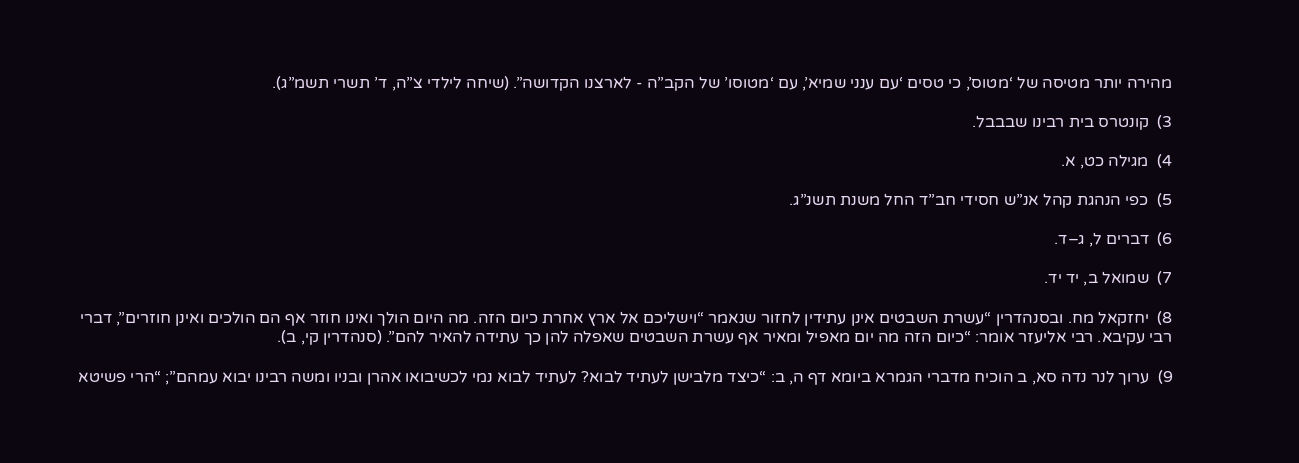מהירה יותר מטיסה של ‘מטוס’, כי טסים ‘עם ענני שמיא’, עם ‘מטוסו’ של הקב”ה - לארצנו הקדושה”. (שיחה לילדי צ”ה, ד’ תשרי תשמ”ג).

3)  קונטרס בית רבינו שבבבל.

4)  מגילה כט, א.

5)  כפי הנהגת קהל אנ”ש חסידי חב”ד החל משנת תשנ”ג.

6)  דברים ל, ג–ד.

7)  שמואל ב, יד יד.

8)  יחזקאל מח. ובסנהדרין “עשרת השבטים אינן עתידין לחזור שנאמר “וישליכם אל ארץ אחרת כיום הזה. מה היום הולך ואינו חוזר אף הם הולכים ואינן חוזרים”, דברי רבי עקיבא. רבי אליעזר אומר: “כיום הזה מה יום מאפיל ומאיר אף עשרת השבטים שאפלה להן כך עתידה להאיר להם”. (סנהדרין קי, ב).

9)  ערוך לנר נדה סא, ב הוכיח מדברי הגמרא ביומא דף ה, ב: “כיצד מלבישן לעתיד לבוא? לעתיד לבוא נמי לכשיבואו אהרן ובניו ומשה רבינו יבוא עמהם”; “הרי פשיטא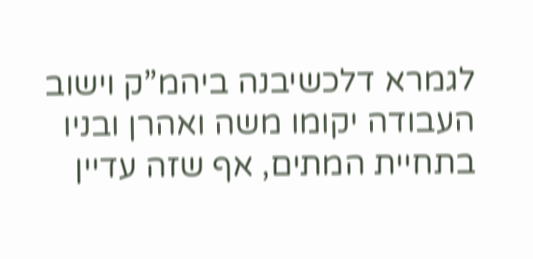לגמרא דלכשיבנה ביהמ”ק וישוב העבודה יקומו משה ואהרן ובניו בתחיית המתים, אף שזה עדיין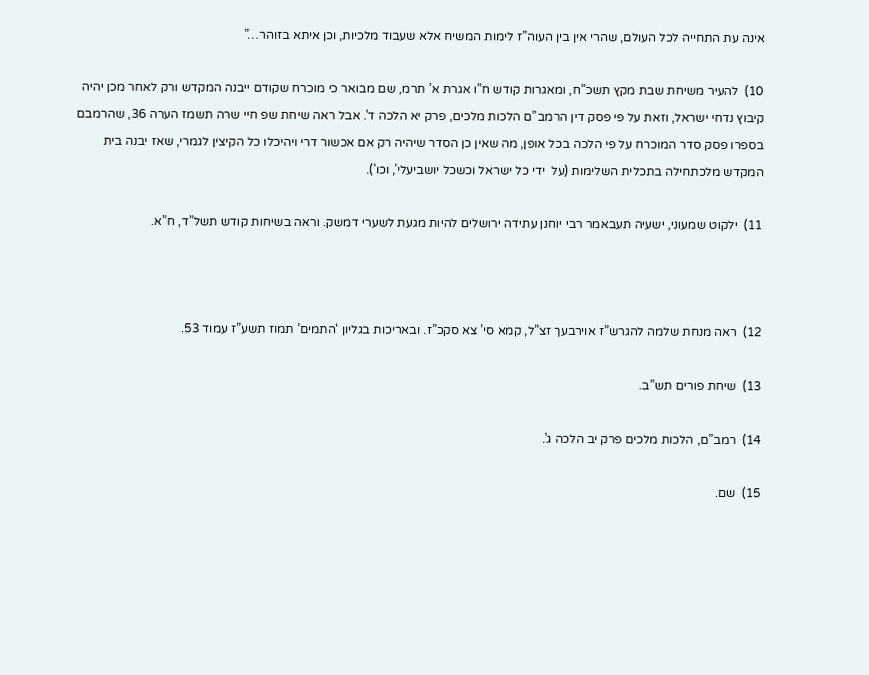אינה עת התחייה לכל העולם, שהרי אין בין העוה”ז לימות המשיח אלא שעבוד מלכיות, וכן איתא בזוהר…”

10)  להעיר משיחת שבת מקץ תשכ”ח, ומאגרות קודש ח”ו אגרת א’ תרמ, שם מבואר כי מוכרח שקודם ייבנה המקדש ורק לאחר מכן יהיה קיבוץ נדחי ישראל, וזאת על פי פסק דין הרמב”ם הלכות מלכים, פרק יא הלכה ד’. אבל ראה שיחת שפ חיי שרה תשמז הערה 36, שהרמבם בספרו פסק סדר המוכרח על פי הלכה בכל אופן, מה שאין כן הסדר שיהיה רק אם אכשור דרי ויהיכלו כל הקיצין לגמרי, שאז יבנה בית המקדש מלכתחילה בתכלית השלימות (על  ידי כל ישראל וכשכל יושביעלי’, וכו’).

11)  ילקוט שמעוני, ישעיה תעבאמר רבי יוחנן עתידה ירושלים להיות מגעת לשערי דמשק. וראה בשיחות קודש תשל”ד, ח”א.



12)  ראה מנחת שלמה להגרש”ז אוירבעך זצ”ל, קמא סי’ צא סקכ”ז. ובאריכות בגליון ‘התמים’ תמוז תשע”ז עמוד 53.

13)  שיחת פורים תש”ב.

14)  רמב”ם, הלכות מלכים פרק יב הלכה ג’.

15)  שם.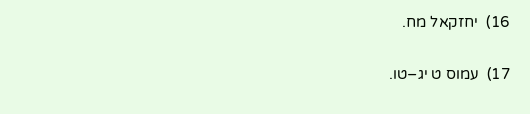16)  יחזקאל מח.

17)  עמוס ט יג–טו.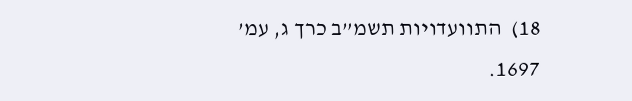18)  התוועדויות תשמ”ב כרך ג, עמ’ 1697.